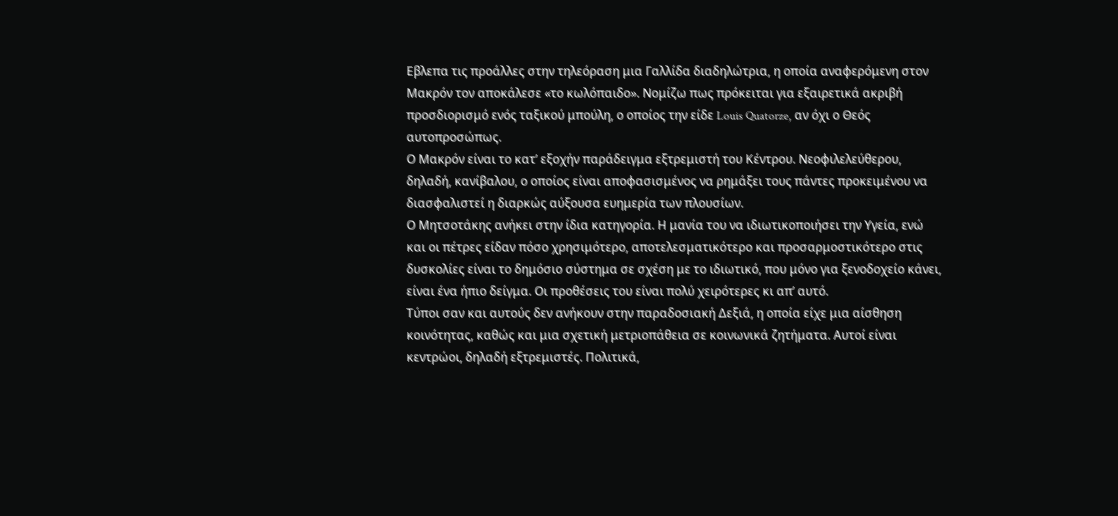Εβλεπα τις προάλλες στην τηλεόραση μια Γαλλίδα διαδηλώτρια, η οποία αναφερόμενη στον Μακρόν τον αποκάλεσε «το κωλόπαιδο». Νομίζω πως πρόκειται για εξαιρετικά ακριβή προσδιορισμό ενός ταξικού μπούλη, ο οποίος την είδε Louis Quatorze, αν όχι ο Θεός αυτοπροσώπως.
Ο Μακρόν είναι το κατ’ εξοχήν παράδειγμα εξτρεμιστή του Κέντρου. Νεοφιλελεύθερου, δηλαδή, κανίβαλου, ο οποίος είναι αποφασισμένος να ρημάξει τους πάντες προκειμένου να διασφαλιστεί η διαρκώς αύξουσα ευημερία των πλουσίων.
Ο Μητσοτάκης ανήκει στην ίδια κατηγορία. Η μανία του να ιδιωτικοποιήσει την Υγεία, ενώ και οι πέτρες είδαν πόσο χρησιμότερο, αποτελεσματικότερο και προσαρμοστικότερο στις δυσκολίες είναι το δημόσιο σύστημα σε σχέση με το ιδιωτικό, που μόνο για ξενοδοχείο κάνει, είναι ένα ήπιο δείγμα. Οι προθέσεις του είναι πολύ χειρότερες κι απ’ αυτό.
Τύποι σαν και αυτούς δεν ανήκουν στην παραδοσιακή Δεξιά, η οποία είχε μια αίσθηση κοινότητας, καθώς και μια σχετική μετριοπάθεια σε κοινωνικά ζητήματα. Αυτοί είναι κεντρώοι, δηλαδή εξτρεμιστές. Πολιτικά,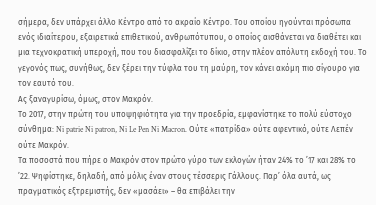σήμερα, δεν υπάρχει άλλο Κέντρο από το ακραίο Κέντρο. Του οποίου ηγούνται πρόσωπα ενός ιδιαίτερου, εξαιρετικά επιθετικού, ανθρωπότυπου, ο οποίος αισθάνεται να διαθέτει και μια τεχνοκρατική υπεροχή, που του διασφαλίζει το δίκιο, στην πλέον απόλυτη εκδοχή του. Το γεγονός πως, συνήθως, δεν ξέρει την τύφλα του τη μαύρη, τον κάνει ακόμη πιο σίγουρο για τον εαυτό του.
Ας ξαναγυρίσω, όμως, στον Μακρόν.
Το 2017, στην πρώτη του υποψηφιότητα για την προεδρία, εμφανίστηκε το πολύ εύστοχο σύνθημα: Ni patrie Ni patron, Ni Le Pen Ni Macron. Ούτε «πατρίδα» ούτε αφεντικό, ούτε Λεπέν ούτε Μακρόν.
Τα ποσοστά που πήρε ο Μακρόν στον πρώτο γύρο των εκλογών ήταν 24% το ’17 και 28% το ’22. Ψηφίστηκε, δηλαδή, από μόλις έναν στους τέσσερις Γάλλους. Παρ’ όλα αυτά, ως πραγματικός εξτρεμιστής, δεν «μασάει» – θα επιβάλει την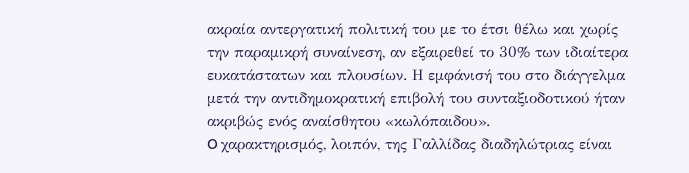ακραία αντεργατική πολιτική του με το έτσι θέλω και χωρίς την παραμικρή συναίνεση, αν εξαιρεθεί το 30% των ιδιαίτερα ευκατάστατων και πλουσίων. Η εμφάνισή του στο διάγγελμα μετά την αντιδημοκρατική επιβολή του συνταξιοδοτικού ήταν ακριβώς ενός αναίσθητου «κωλόπαιδου».
O χαρακτηρισμός, λοιπόν, της Γαλλίδας διαδηλώτριας είναι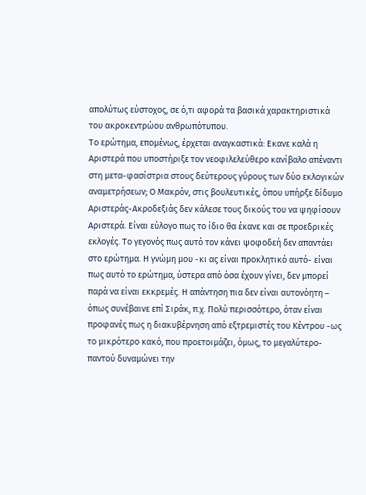απολύτως εύστοχος, σε ό,τι αφορά τα βασικά χαρακτηριστικά του ακροκεντρώου ανθρωπότυπου.
Το ερώτημα, επομένως, έρχεται αναγκαστικά: Εκανε καλά η Αριστερά που υποστήριξε τον νεοφιλελεύθερο κανίβαλο απέναντι στη μετα-φασίστρια στους δεύτερους γύρους των δύο εκλογικών αναμετρήσεων; Ο Μακρόν, στις βουλευτικές, όπου υπήρξε δίδυμο Αριστεράς-Ακροδεξιάς δεν κάλεσε τους δικούς του να ψηφίσουν Αριστερά. Είναι εύλογο πως το ίδιο θα έκανε και σε προεδρικές εκλογές. Το γεγονός πως αυτό τον κάνει ψοφοδεή δεν απαντάει στο ερώτημα. Η γνώμη μου -κι ας είναι προκλητικό αυτό- είναι πως αυτό το ερώτημα, ύστερα από όσα έχουν γίνει, δεν μπορεί παρά να είναι εκκρεμές. Η απάντηση πια δεν είναι αυτονόητη – όπως συνέβαινε επί Σιράκ, π.χ. Πολύ περισσότερο, όταν είναι προφανές πως η διακυβέρνηση από εξτρεμιστές του Κέντρου -ως το μικρότερο κακό, που προετοιμάζει, όμως, το μεγαλύτερο- παντού δυναμώνει την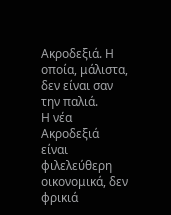Ακροδεξιά. Η οποία, μάλιστα, δεν είναι σαν την παλιά.
Η νέα Ακροδεξιά είναι φιλελεύθερη οικονομικά, δεν φρικιά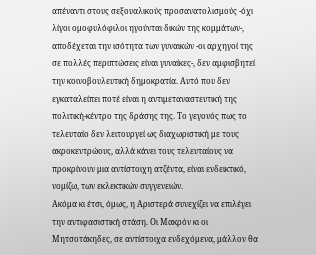απέναντι στους σεξουαλικούς προσανατολισμούς -όχι λίγοι ομοφυλόφιλοι ηγούνται δικών της κομμάτων-, αποδέχεται την ισότητα των γυναικών -οι αρχηγοί της σε πολλές περιπτώσεις είναι γυναίκες-, δεν αμφισβητεί την κοινοβουλευτική δημοκρατία. Αυτό που δεν εγκαταλείπει ποτέ είναι η αντιμεταναστευτική της πολιτική-κέντρο της δράσης της. Το γεγονός πως το τελευταίο δεν λειτουργεί ως διαχωριστική με τους ακροκεντρώους, αλλά κάνει τους τελευταίους να προκρίνουν μια αντίστοιχη ατζέντα, είναι ενδεικτικό, νομίζω, των εκλεκτικών συγγενειών.
Ακόμα κι έτσι, όμως, η Αριστερά συνεχίζει να επιλέγει την αντιφασιστική στάση. Οι Μακρόν κι οι Μητσοτάκηδες, σε αντίστοιχα ενδεχόμενα, μάλλον θα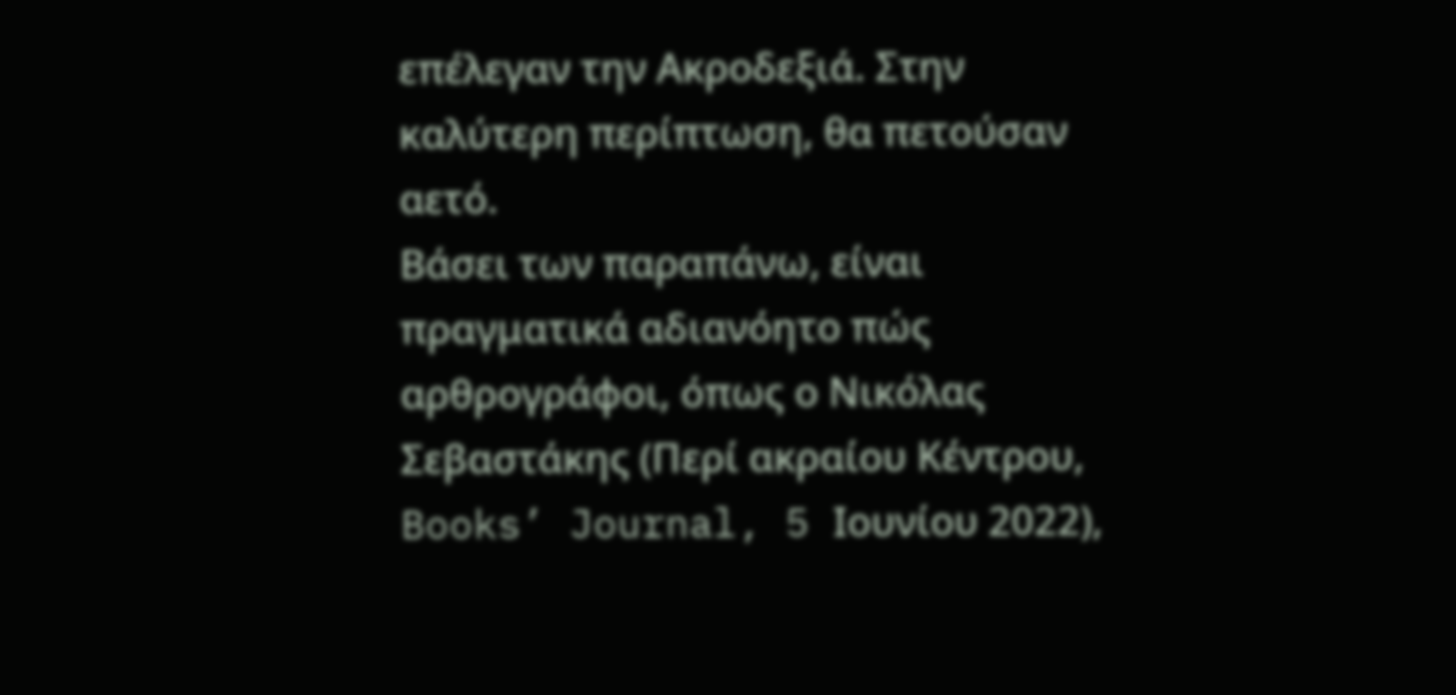επέλεγαν την Ακροδεξιά. Στην καλύτερη περίπτωση, θα πετούσαν αετό.
Βάσει των παραπάνω, είναι πραγματικά αδιανόητο πώς αρθρογράφοι, όπως ο Νικόλας Σεβαστάκης (Περί ακραίου Κέντρου, Books’ Journal, 5 Ιουνίου 2022),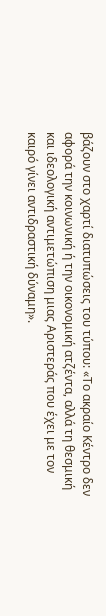βάζουν στο χαρτί διατυπώσεις του τύπου: «Το ακραίο Κέντρο δεν αφορά την κοινωνική ή την οικονομική ατζέντα, αλλά τη θεσμική και ιδεολογική αντιμετώπιση μιας Αριστεράς που έχει με τον καιρό γίνει αντιδραστική δύναμη».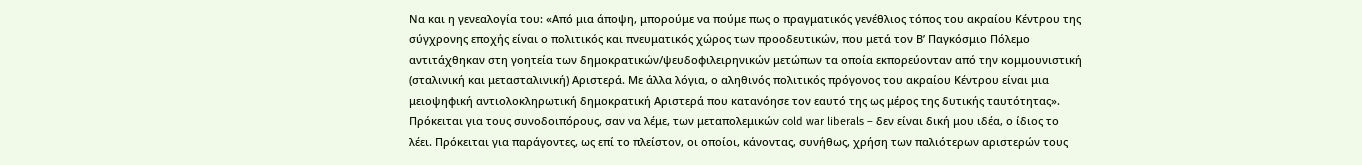Να και η γενεαλογία του: «Από μια άποψη, μπορούμε να πούμε πως ο πραγματικός γενέθλιος τόπος του ακραίου Κέντρου της σύγχρονης εποχής είναι ο πολιτικός και πνευματικός χώρος των προοδευτικών, που μετά τον Β’ Παγκόσμιο Πόλεμο αντιτάχθηκαν στη γοητεία των δημοκρατικών/ψευδοφιλειρηνικών μετώπων τα οποία εκπορεύονταν από την κομμουνιστική (σταλινική και μετασταλινική) Αριστερά. Με άλλα λόγια, ο αληθινός πολιτικός πρόγονος του ακραίου Κέντρου είναι μια μειοψηφική αντιολοκληρωτική δημοκρατική Αριστερά που κατανόησε τον εαυτό της ως μέρος της δυτικής ταυτότητας». Πρόκειται για τους συνοδοιπόρους, σαν να λέμε, των μεταπολεμικών cold war liberals – δεν είναι δική μου ιδέα, ο ίδιος το λέει. Πρόκειται για παράγοντες, ως επί το πλείστον, οι οποίοι, κάνοντας, συνήθως, χρήση των παλιότερων αριστερών τους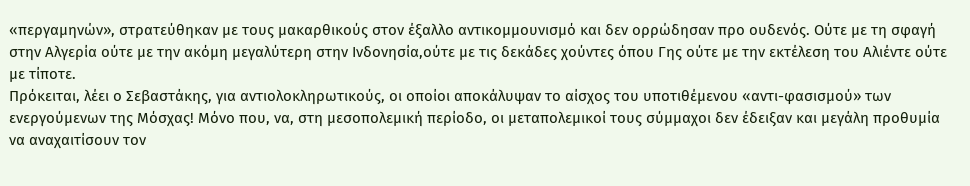«περγαμηνών», στρατεύθηκαν με τους μακαρθικούς στον έξαλλο αντικομμουνισμό και δεν ορρώδησαν προ ουδενός. Ούτε με τη σφαγή στην Αλγερία ούτε με την ακόμη μεγαλύτερη στην Ινδονησία,ούτε με τις δεκάδες χούντες όπου Γης ούτε με την εκτέλεση του Αλιέντε ούτε με τίποτε.
Πρόκειται, λέει ο Σεβαστάκης, για αντιολοκληρωτικούς, οι οποίοι αποκάλυψαν το αίσχος του υποτιθέμενου «αντι-φασισμού» των ενεργούμενων της Μόσχας! Μόνο που, να, στη μεσοπολεμική περίοδο, οι μεταπολεμικοί τους σύμμαχοι δεν έδειξαν και μεγάλη προθυμία να αναχαιτίσουν τον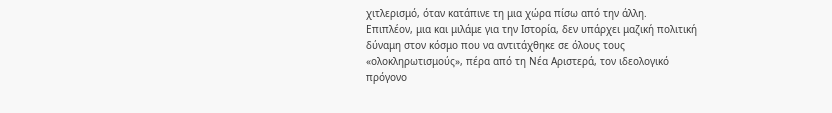χιτλερισμό, όταν κατάπινε τη μια χώρα πίσω από την άλλη.
Επιπλέον, μια και μιλάμε για την Ιστορία, δεν υπάρχει μαζική πολιτική δύναμη στον κόσμο που να αντιτάχθηκε σε όλους τους «ολοκληρωτισμούς», πέρα από τη Νέα Αριστερά, τον ιδεολογικό πρόγονο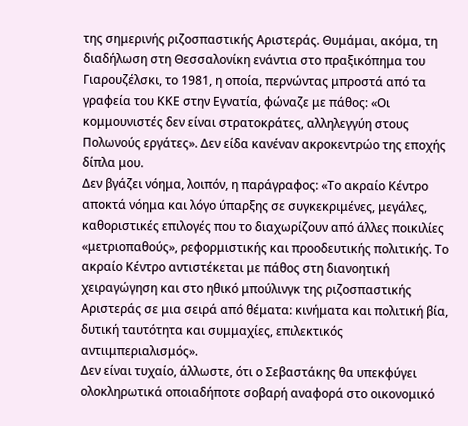της σημερινής ριζοσπαστικής Αριστεράς. Θυμάμαι, ακόμα, τη διαδήλωση στη Θεσσαλονίκη ενάντια στο πραξικόπημα του Γιαρουζέλσκι, το 1981, η οποία, περνώντας μπροστά από τα γραφεία του ΚΚΕ στην Εγνατία, φώναζε με πάθος: «Οι κομμουνιστές δεν είναι στρατοκράτες, αλληλεγγύη στους Πολωνούς εργάτες». Δεν είδα κανέναν ακροκεντρώο της εποχής δίπλα μου.
Δεν βγάζει νόημα, λοιπόν, η παράγραφος: «Το ακραίο Κέντρο αποκτά νόημα και λόγο ύπαρξης σε συγκεκριμένες, μεγάλες, καθοριστικές επιλογές που το διαχωρίζουν από άλλες ποικιλίες «μετριοπαθούς», ρεφορμιστικής και προοδευτικής πολιτικής. Το ακραίο Κέντρο αντιστέκεται με πάθος στη διανοητική χειραγώγηση και στο ηθικό μπούλινγκ της ριζοσπαστικής Αριστεράς σε μια σειρά από θέματα: κινήματα και πολιτική βία, δυτική ταυτότητα και συμμαχίες, επιλεκτικός αντιιμπεριαλισμός».
Δεν είναι τυχαίο, άλλωστε, ότι ο Σεβαστάκης θα υπεκφύγει ολοκληρωτικά οποιαδήποτε σοβαρή αναφορά στο οικονομικό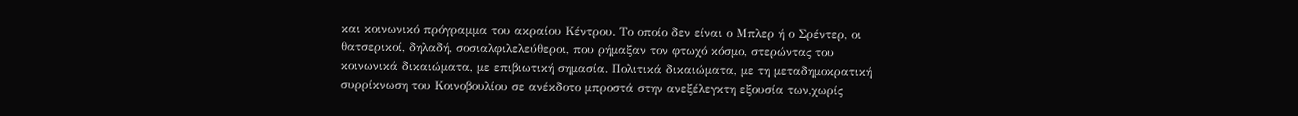και κοινωνικό πρόγραμμα του ακραίου Κέντρου. Το οποίο δεν είναι ο Μπλερ ή ο Σρέντερ, οι θατσερικοί, δηλαδή, σοσιαλφιλελεύθεροι, που ρήμαξαν τον φτωχό κόσμο, στερώντας του κοινωνικά δικαιώματα, με επιβιωτική σημασία. Πολιτικά δικαιώματα, με τη μεταδημοκρατική συρρίκνωση του Κοινοβουλίου σε ανέκδοτο μπροστά στην ανεξέλεγκτη εξουσία των,χωρίς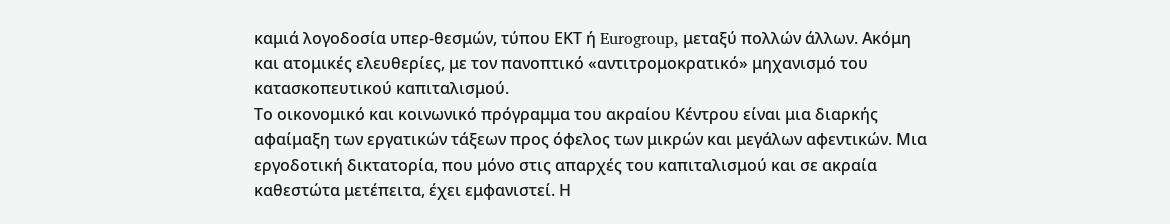καμιά λογοδοσία υπερ-θεσμών, τύπου ΕΚΤ ή Eurogroup, μεταξύ πολλών άλλων. Ακόμη και ατομικές ελευθερίες, με τον πανοπτικό «αντιτρομοκρατικό» μηχανισμό του κατασκοπευτικού καπιταλισμού.
Το οικονομικό και κοινωνικό πρόγραμμα του ακραίου Κέντρου είναι μια διαρκής αφαίμαξη των εργατικών τάξεων προς όφελος των μικρών και μεγάλων αφεντικών. Μια εργοδοτική δικτατορία, που μόνο στις απαρχές του καπιταλισμού και σε ακραία καθεστώτα μετέπειτα, έχει εμφανιστεί. Η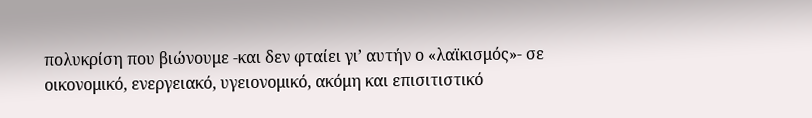πολυκρίση που βιώνουμε -και δεν φταίει γι’ αυτήν ο «λαϊκισμός»- σε οικονομικό, ενεργειακό, υγειονομικό, ακόμη και επισιτιστικό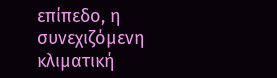επίπεδο, η συνεχιζόμενη κλιματική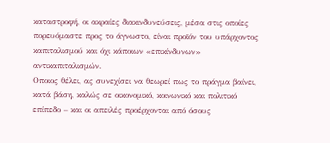καταστροφή, οι ακραίες διακινδυνεύσεις, μέσα στις οποίες πορευόμαστε προς το άγνωστο, είναι προϊόν του υπάρχοντος καπιταλισμού και όχι κάποιων «επικίνδυνων» αντικαπιταλισμών.
Οποιος θέλει, ας συνεχίσει να θεωρεί πως το πράγμα βαίνει, κατά βάση, καλώς σε οικονομικό, κοινωνικό και πολιτικό επίπεδο – και οι απειλές προέρχονται από όσους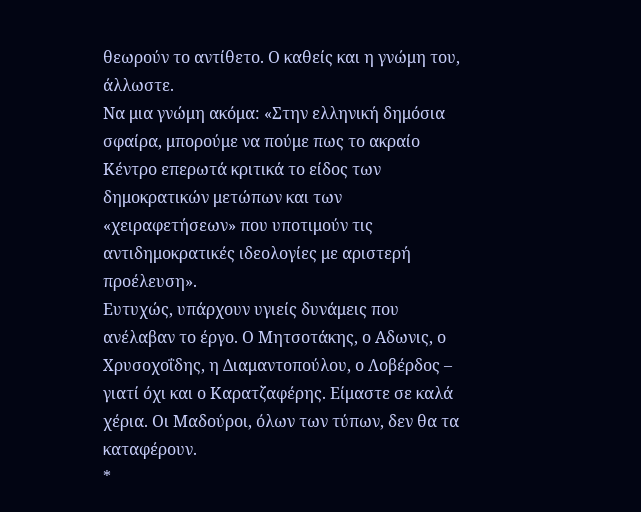θεωρούν το αντίθετο. Ο καθείς και η γνώμη του, άλλωστε.
Να μια γνώμη ακόμα: «Στην ελληνική δημόσια σφαίρα, μπορούμε να πούμε πως το ακραίο Κέντρο επερωτά κριτικά το είδος των δημοκρατικών μετώπων και των «χειραφετήσεων» που υποτιμούν τις αντιδημοκρατικές ιδεολογίες με αριστερή προέλευση».
Ευτυχώς, υπάρχουν υγιείς δυνάμεις που ανέλαβαν το έργο. Ο Μητσοτάκης, ο Αδωνις, ο Χρυσοχοΐδης, η Διαμαντοπούλου, ο Λοβέρδος – γιατί όχι και ο Καρατζαφέρης. Είμαστε σε καλά χέρια. Οι Μαδούροι, όλων των τύπων, δεν θα τα καταφέρουν.
*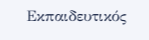Εκπαιδευτικός